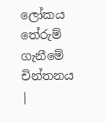ලෝකය තේරුම් ගැනීමේ චින්තනය |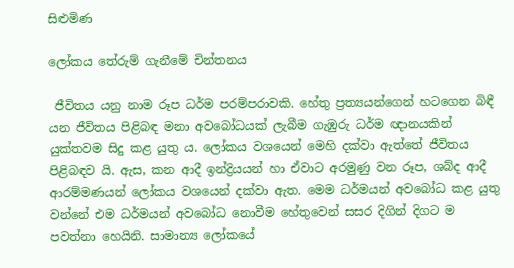සිළුමිණ

ලෝකය තේරුම් ගැනීමේ චින්තනය

 ජීවිතය යනු නාම රූප ධර්ම පරම්පරාවකි. හේතු ප්‍රත්‍යයන්ගෙන් හටගෙන බිඳී යන ජීවිතය පිළිබඳ මනා අවබෝධයක් ලැබීම ගැඹුරු ධර්ම ඥානයකින් යුක්තවම සිදු කළ යුතු ය. ලෝකය වශයෙන් මෙහි දක්වා ඇත්තේ ජීවිතය පිළිබඳව යි. ඇස, කන ආදී ඉන්ද්‍රියයන් හා ඒවාට අරමුණු වන රූප, ශබ්ද ආදී ආරම්මණයන් ලෝකය වශයෙන් දක්වා ඇත. මෙම ධර්මයන් අවබෝධ කළ යුතු වන්නේ එම ධර්මයන් අවබෝධ නොවීම හේතුවෙන් සසර දිගින් දිගට ම පවත්නා හෙයිනි. සාමාන්‍ය ලෝකයේ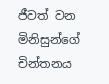ජීවත් වන මිනිසුන්ගේ චින්තනය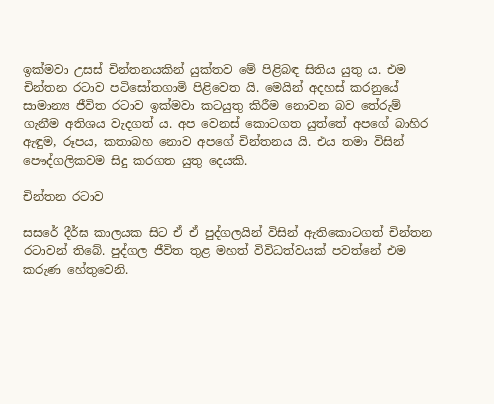ඉක්මවා උසස් චින්තනයකින් යුක්තව මේ පිළිබඳ සිතිය යුතු ය. එම චින්තන රටාව පටිසෝතගාමි පිළිවෙත යි. මෙයින් අදහස් කරනුයේ සාමාන්‍ය ජීවිත රටාව ඉක්මවා කටයුතු කිරීම නොවන බව තේරුම් ගැනීම අතිශය වැදගත් ය. අප වෙනස් කොටගත යුත්තේ අපගේ බාහිර ඇඳුම, රූපය, කතාබහ නොව අපගේ චින්තනය යි. එය තමා විසින් පෞද්ගලිකවම සිදු කරගත යුතු දෙයකි.

චින්තන රටාව

සසරේ දීර්ඝ කාලයක සිට ඒ ඒ පුද්ගලයින් විසින් ඇතිකොටගත් චින්තන රටාවන් තිබේ. පුද්ගල ජීවිත තුළ මහත් විවිධත්වයක් පවත්නේ එම කරුණ හේතුවෙනි.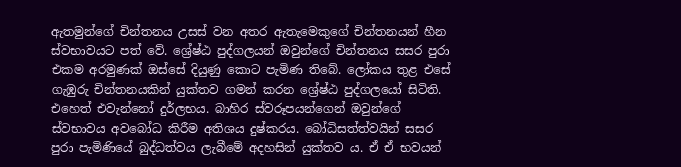ඇතමුන්ගේ චින්තනය උසස් වන අතර ඇතැමෙකුගේ චින්තනයන් හීන ස්වභාවයට පත් වේ. ශ්‍රේෂ්ඨ පුද්ගලයන් ඔවුන්ගේ චින්තනය සසර පුරා එකම අරමුණක් ඔස්සේ දියුණු කොට පැමිණ තිබේ. ලෝකය තුළ එසේ ගැඹුරු චින්තනයකින් යුක්තව ගමන් කරන ශ්‍රේෂ්ඨ පුද්ගලයෝ සිටිති. එහෙත් එවැන්නෝ දුර්ලභය. බාහිර ස්වරූපයන්ගෙන් ඔවුන්ගේ ස්වභාවය අවබෝධ කිරීම අතිශය දුෂ්කරය. බෝධිසත්ත්වයින් සසර පුරා පැමිණියේ බුද්ධත්වය ලැබීමේ අදහසින් යුක්තව ය. ඒ ඒ භවයන්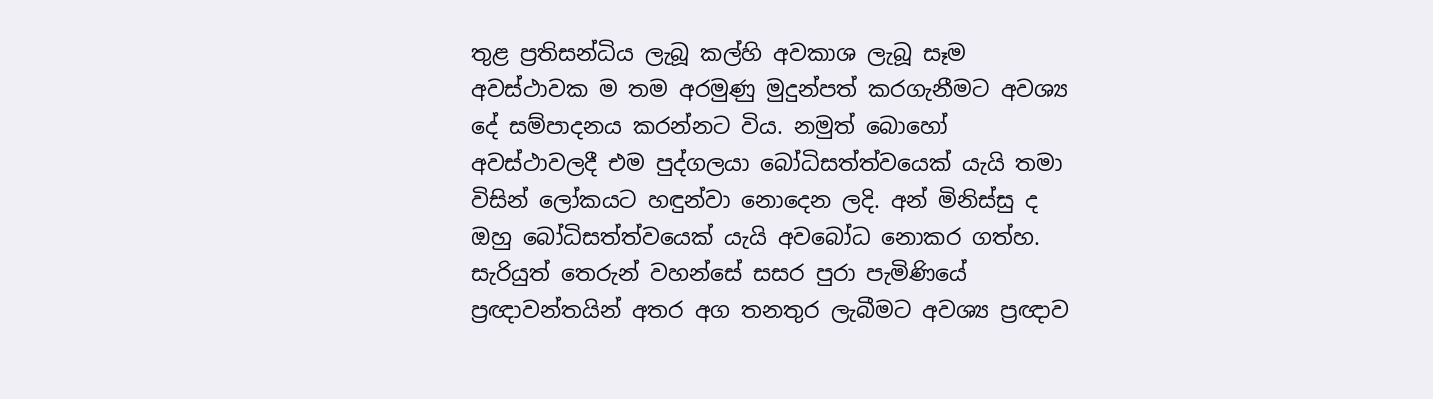තුළ ප්‍රතිසන්ධිය ලැබූ කල්හි අවකාශ ලැබූ සෑම අවස්ථාවක ම තම අරමුණු මුදුන්පත් කරගැනීමට අවශ්‍ය දේ සම්පාදනය කරන්නට විය. නමුත් බොහෝ අවස්ථාවලදී එම පුද්ගලයා බෝධිසත්ත්වයෙක් යැයි තමා විසින් ලෝකයට හඳුන්වා නොදෙන ලදි. අන් මිනිස්සු ද ඔහු බෝධිසත්ත්වයෙක් යැයි අවබෝධ නොකර ගත්හ. සැරියුත් තෙරුන් වහන්සේ සසර පුරා පැමිණියේ ප්‍රඥාවන්තයින් අතර අග තනතුර ලැබීමට අවශ්‍ය ප්‍රඥාව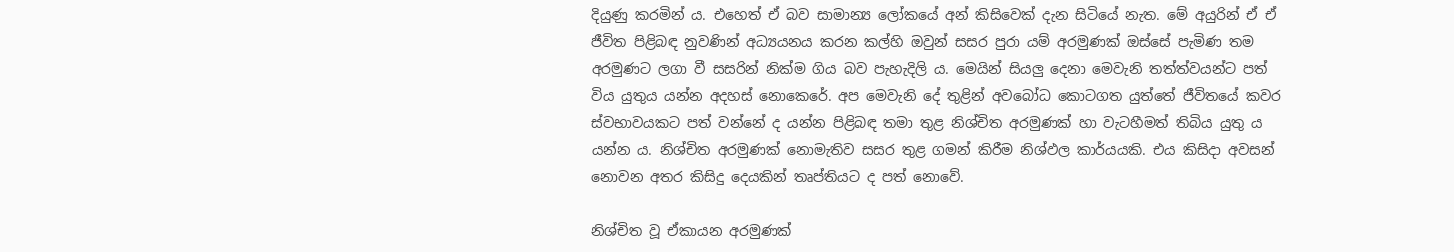දියුණු කරමින් ය. එහෙත් ඒ බව සාමාන්‍ය ලෝකයේ අන් කිසිවෙක් දැන සිටියේ නැත. මේ අයුරින් ඒ ඒ ජීවිත පිළිබඳ නුවණින් අධ්‍යයනය කරන කල්හි ඔවුන් සසර පුරා යම් අරමුණක් ඔස්සේ පැමිණ තම අරමුණට ලගා වී සසරින් නික්ම ගිය බව පැහැදිලි ය. මෙයින් සියලු දෙනා මෙවැනි තත්ත්වයන්ට පත් විය යුතුය යන්න අදහස් නොකෙරේ. අප මෙවැනි දේ තුළින් අවබෝධ කොටගත යුත්තේ ජීවිතයේ කවර ස්වභාවයකට පත් වන්නේ ද යන්න පිළිබඳ තමා තුළ නිශ්චිත අරමුණක් හා වැටහීමත් තිබිය යුතු ය යන්න ය. නිශ්චිත අරමුණක් නොමැතිව සසර තුළ ගමන් කිරීම නිශ්ඵල කාර්යයකි. එය කිසිදා අවසන් නොවන අතර කිසිදු දෙයකින් තෘප්තියට ද පත් නොවේ.

නිශ්චිත වූ ඒකායන අරමුණක්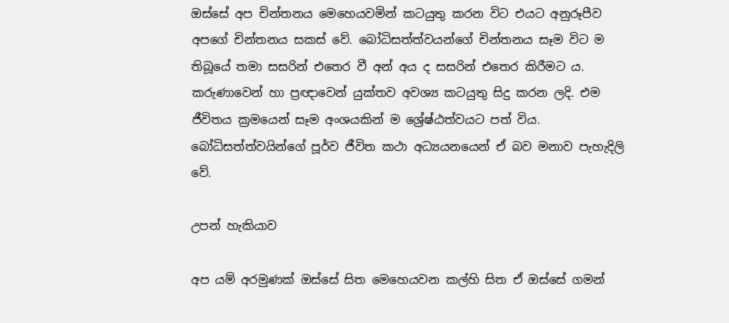ඔස්සේ අප චින්තනය මෙහෙයවමින් කටයුතු කරන විට එයට අනුරූපීව අපගේ චින්තනය සකස් වේ. බෝධිසත්ත්වයන්ගේ චින්තනය සෑම විට ම තිබූයේ තමා සසරින් එතෙර වී අන් අය ද සසරින් එතෙර කිරීමට ය. කරුණාවෙන් හා ප්‍රඥාවෙන් යුක්තව අවශ්‍ය කටයුතු සිදු කරන ලදි. එම ජීවිතය ක්‍රමයෙන් සෑම අංශයකින් ම ශ්‍රේෂ්ඨත්වයට පත් විය. බෝධිසත්ත්වයින්ගේ පූර්ව ජීවිත කථා අධ්‍යයනයෙන් ඒ බව මනාව පැහැදිලි වේ.

උපන් හැකියාව

අප යම් අරමුණක් ඔස්සේ සිත මෙහෙයවන කල්හි සිත ඒ ඔස්සේ ගමන්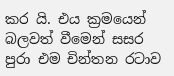කර යි. එය ක්‍රමයෙන් බලවත් වීමෙන් සසර පුරා එම චින්තන රටාව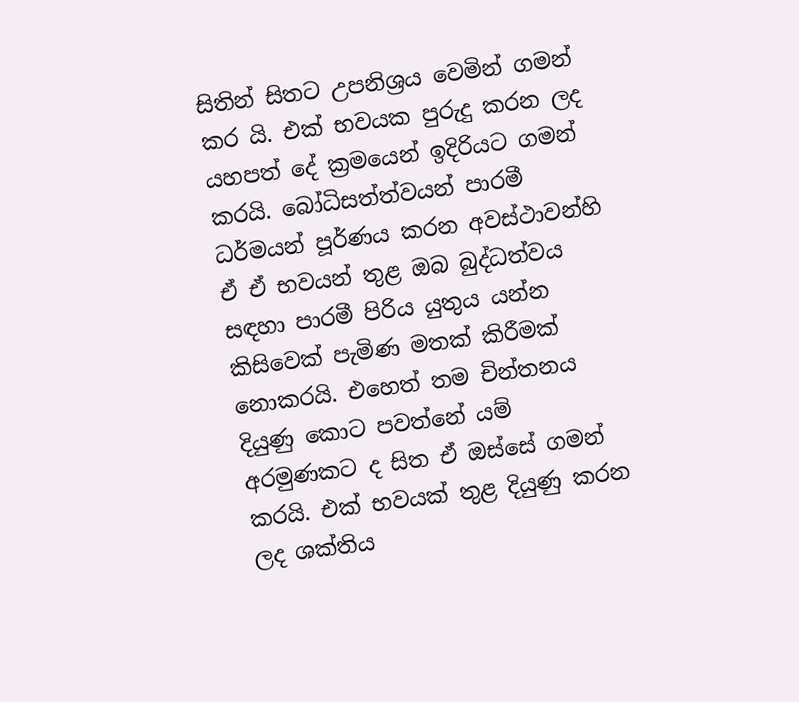සිතින් සිතට උපනිශ්‍රය වෙමින් ගමන් කර යි. එක් භවයක පුරුදු කරන ලද යහපත් දේ ක්‍රමයෙන් ඉදිරියට ගමන් කරයි. බෝධිසත්ත්වයන් පාරමී ධර්මයන් පූර්ණය කරන අවස්ථාවන්හි ඒ ඒ භවයන් තුළ ඔබ බුද්ධත්වය සඳහා පාරමී පිරිය යුතුය යන්න කිසිවෙක් පැමිණ මතක් කිරීමක් නොකරයි. එහෙත් තම චින්තනය දියුණු කොට පවත්නේ යම් අරමුණකට ද සිත ඒ ඔස්සේ ගමන් කරයි. එක් භවයක් තුළ දියුණු කරන ලද ශක්තිය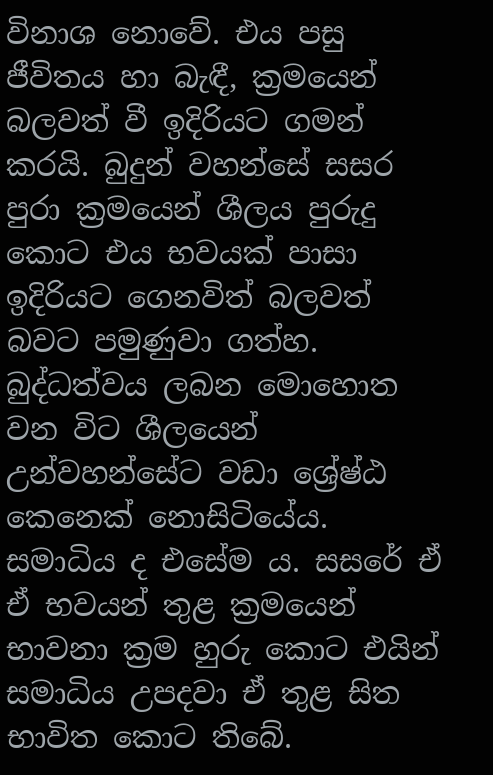විනාශ නොවේ. එය පසු ජීවිතය හා බැඳී, ක්‍රමයෙන් බලවත් වී ඉදිරියට ගමන් කරයි. බුදුන් වහන්සේ සසර පුරා ක්‍රමයෙන් ශීලය පුරුදු කොට එය භවයක් පාසා ඉදිරියට ගෙනවිත් බලවත් බවට පමුණුවා ගත්හ. බුද්ධත්වය ලබන මොහොත වන විට ශීලයෙන් උන්වහන්සේට වඩා ශ්‍රේෂ්ඨ කෙනෙක් නොසිටියේය. සමාධිය ද එසේම ය. සසරේ ඒ ඒ භවයන් තුළ ක්‍රමයෙන් භාවනා ක්‍රම හුරු කොට එයින් සමාධිය උපදවා ඒ තුළ සිත භාවිත කොට තිබේ.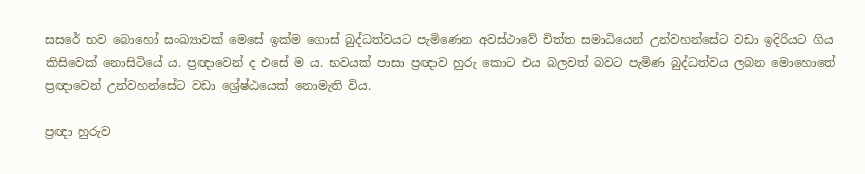සසරේ භව බොහෝ සංඛ්‍යාවක් මෙසේ ඉක්ම ගොස් බුද්ධත්වයට පැමිණෙන අවස්ථාවේ චිත්ත සමාධියෙන් උන්වහන්සේට වඩා ඉදිරියට ගිය කිසිවෙක් නොසිටියේ ය. ප්‍රඥාවෙන් ද එසේ ම ය. භවයක් පාසා ප්‍රඥාව හුරු කොට එය බලවත් බවට පැමිණ බුද්ධත්වය ලබන මොහොතේ ප්‍රඥාවෙන් උන්වහන්සේට වඩා ශ්‍රේෂ්ඨයෙක් නොමැති විය.

ප්‍රඥා හුරුව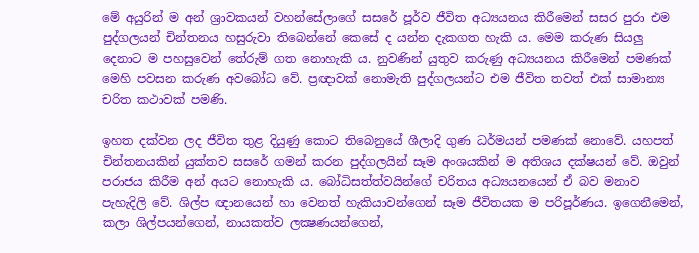මේ අයුරින් ම අන් ශ්‍රාවකයන් වහන්සේලාගේ සසරේ පූර්ව ජීවිත අධ්‍යයනය කිරීමෙන් සසර පුරා එම පුද්ගලයන් චින්තනය හසුරුවා තිබෙන්නේ කෙසේ ද යන්න දැකගත හැකි ය. මෙම කරුණ සියලු දෙනාට ම පහසුවෙන් තේරුම් ගත නොහැකි ය. නුවණින් යුතුව කරුණු අධ්‍යයනය කිරීමෙන් පමණක් මෙහි පවසන කරුණ අවබෝධ වේ. ප්‍රඥාවක් නොමැති පුද්ගලයන්ට එම ජීවිත තවත් එක් සාමාන්‍ය චරිත කථාවක් පමණි.

ඉහත දක්වන ලද ජීවිත තුළ දියුණු කොට තිබෙනුයේ ශීලාදි ගුණ ධර්මයන් පමණක් නොවේ. යහපත් චින්තනයකින් යුක්තව සසරේ ගමන් කරන පුද්ගලයින් සෑම අංශයකින් ම අතිශය දක්ෂයන් වේ. ඔවුන් පරාජය කිරීම අන් අයට නොහැකි ය. බෝධිසත්ත්වයින්ගේ චරිතය අධ්‍යයනයෙන් ඒ බව මනාව පැහැදිලි වේ. ශිල්ප ඥානයෙන් හා වෙනත් හැකියාවන්ගෙන් සෑම ජීවිතයක ම පරිපූර්ණය. ඉගෙනීමෙන්, කලා ශිල්පයන්ගෙන්, නායකත්ව ලක්‍ෂණයන්ගෙන්,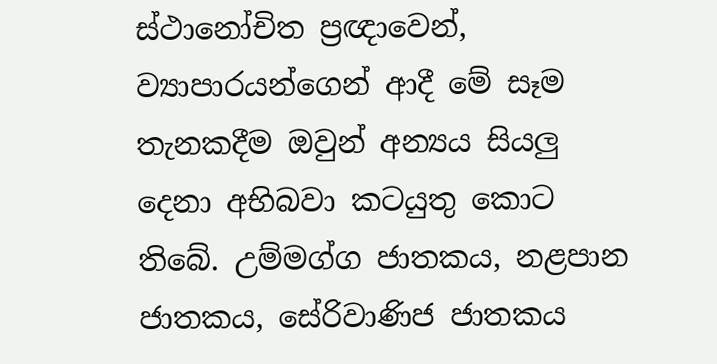ස්ථානෝචිත ප්‍රඥාවෙන්, ව්‍යාපාරයන්ගෙන් ආදී මේ සෑම තැනකදීම ඔවුන් අන්‍යය සියලු දෙනා අභිබවා කටයුතු කොට තිබේ. උම්මග්ග ජාතකය, නළපාන ජාතකය, සේරිවාණිජ ජාතකය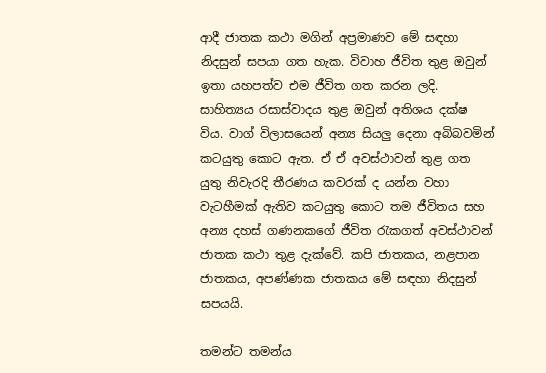ආදී ජාතක කථා මගින් අප්‍රමාණව මේ සඳහා නිදසුන් සපයා ගත හැක. විවාහ ජීවිත තුළ ඔවුන් ඉතා යහපත්ව එම ජීවිත ගත කරන ලදි. සාහිත්‍යය රසාස්වාදය තුළ ඔවුන් අතිශය දක්ෂ විය. වාග් විලාසයෙන් අන්‍ය සියලු දෙනා අබිබවමින් කටයුතු කොට ඇත. ඒ ඒ අවස්ථාවන් තුළ ගත යුතු නිවැරදි තීරණය කවරක් ද යන්න වහා වැටහීමක් ඇතිව කටයුතු කොට තම ජීවිතය සහ අන්‍ය දහස් ගණනකගේ ජීවිත රැකගත් අවස්ථාවන් ජාතක කථා තුළ දැක්වේ. කපි ජාතකය, නළපාන ජාතකය, අපණ්ණක ජාතකය මේ සඳහා නිදසුන් සපයයි.

තමන්ට තමන්ය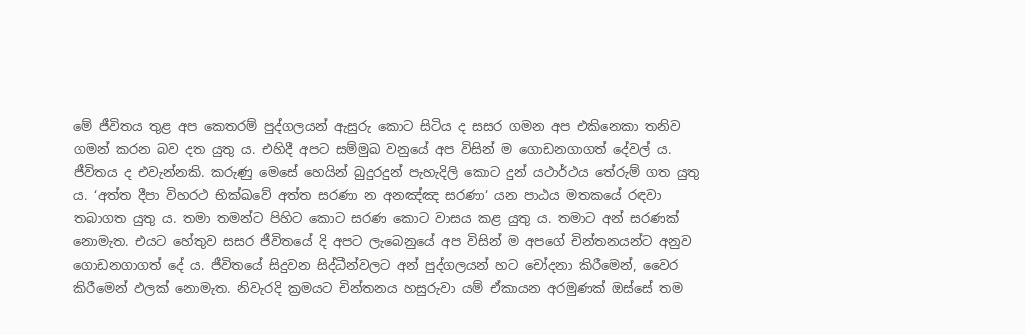මේ ජීවිතය තුළ අප කෙතරම් පුද්ගලයන් ඇසුරු කොට සිටිය ද සසර ගමන අප එකිනෙකා තනිව ගමන් කරන බව දත යුතු ය. එහිදී අපට සම්මුඛ වනුයේ අප විසින් ම ගොඩනගාගත් දේවල් ය. ජීවිතය ද එවැන්නකි. කරුණු මෙසේ හෙයින් බුදුරදුන් පැහැදිලි කොට දුන් යථාර්ථය තේරුම් ගත යුතු ය. ‘අත්ත දීපා විහරථ භික්‍ඛවේ අත්ත සරණා න අනඤ්ඤ සරණා‘ යන පාඨය මතකයේ රඳවා තබාගත යුතු ය. තමා තමන්ට පිහිට කොට සරණ කොට වාසය කළ යුතු ය. තමාට අන් සරණක් නොමැත. එයට හේතුව සසර ජීවිතයේ දි අපට ලැබෙනුයේ අප විසින් ම අපගේ චින්තනයන්ට අනුව ගොඩනගාගත් දේ ය. ජීවිතයේ සිදුවන සිද්ධීන්වලට අන් පුද්ගලයන් හට චෝදනා කිරීමෙන්, වෛර කිරීමෙන් ඵලක් නොමැත. නිවැරදි ක්‍රමයට චින්තනය හසුරුවා යම් ඒකායන අරමුණක් ඔස්සේ තම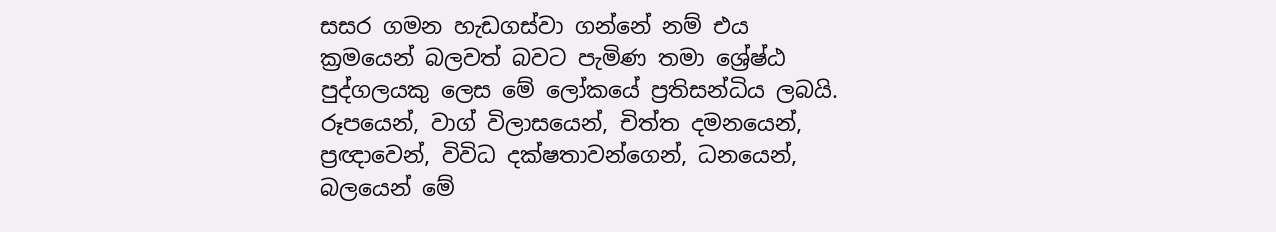සසර ගමන හැඩගස්වා ගන්නේ නම් එය ක්‍රමයෙන් බලවත් බවට පැමිණ තමා ශ්‍රේෂ්ඨ පුද්ගලයකු ලෙස මේ ලෝකයේ ප්‍රතිසන්ධිය ලබයි. රූපයෙන්, වාග් විලාසයෙන්, චිත්ත දමනයෙන්, ප්‍රඥාවෙන්, විවිධ දක්ෂතාවන්ගෙන්, ධනයෙන්, බලයෙන් මේ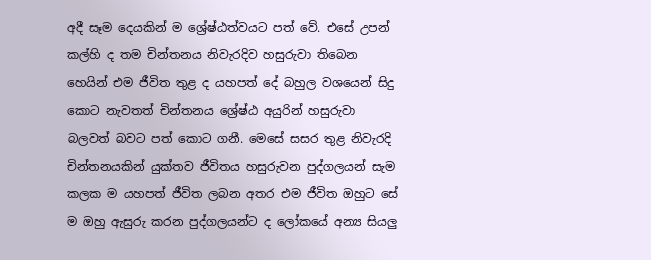අදී සෑම දෙයකින් ම ශ්‍රේෂ්ඨත්වයට පත් වේ. එසේ උපන් කල්හි ද තම චින්තනය නිවැරදිව හසුරුවා තිබෙන හෙයින් එම ජීවිත තුළ ද යහපත් දේ බහුල වශයෙන් සිදු කොට නැවතත් චින්තනය ශ්‍රේෂ්ඨ අයුරින් හසුරුවා බලවත් බවට පත් කොට ගනී. මෙසේ සසර තුළ නිවැරදි චින්තනයකින් යුක්තව ජීවිතය හසුරුවන පුද්ගලයන් සැම කලක ම යහපත් ජීවිත ලබන අතර එම ජීවිත ඔහුට සේ ම ඔහු ඇසුරු කරන පුද්ගලයන්ට ද ලෝකයේ අන්‍ය සියලු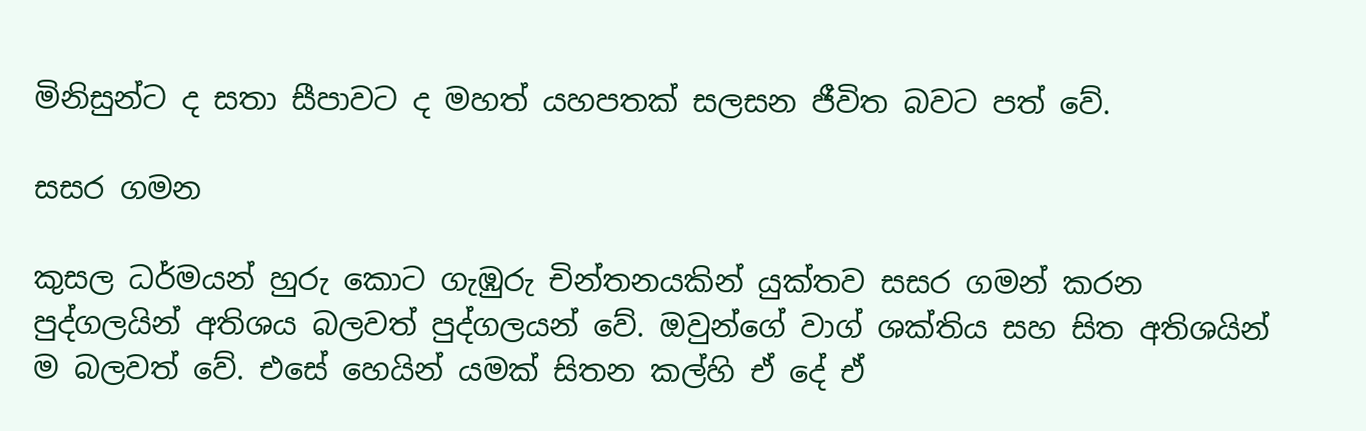මිනිසුන්ට ද සතා සීපාවට ද මහත් යහපතක් සලසන ජීවිත බවට පත් වේ.

සසර ගමන

කුසල ධර්මයන් හුරු කොට ගැඹුරු චින්තනයකින් යුක්තව සසර ගමන් කරන පුද්ගලයින් අතිශය බලවත් පුද්ගලයන් වේ. ඔවුන්ගේ වාග් ශක්තිය සහ සිත අතිශයින් ම බලවත් වේ. එසේ හෙයින් යමක් සිතන කල්හි ඒ දේ ඒ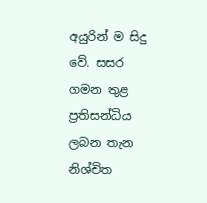අයුරින් ම සිදු වේ. සසර ගමන තුළ ප්‍රතිසන්ධිය ලබන තැන නිශ්චිත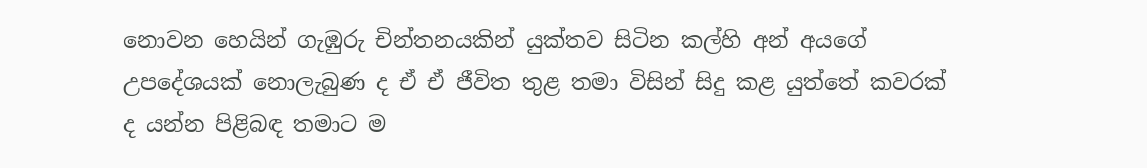නොවන හෙයින් ගැඹුරු චින්තනයකින් යුක්තව සිටින කල්හි අන් අයගේ උපදේශයක් නොලැබුණ ද ඒ ඒ ජීවිත තුළ තමා විසින් සිදු කළ යුත්තේ කවරක් ද යන්න පිළිබඳ තමාට ම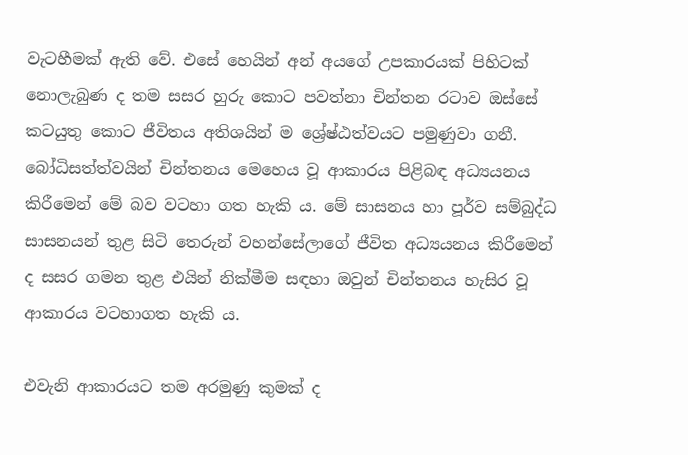වැටහීමක් ඇති වේ. එසේ හෙයින් අන් අයගේ උපකාරයක් පිහිටක් නොලැබුණ ද තම සසර හුරු කොට පවත්නා චින්තන රටාව ඔස්සේ කටයුතු කොට ජීවිතය අතිශයින් ම ශ්‍රේෂ්ඨත්වයට පමුණුවා ගනී. බෝධිසත්ත්වයින් චින්තනය මෙහෙය වූ ආකාරය පිළිබඳ අධ්‍යයනය කිරීමෙන් මේ බව වටහා ගත හැකි ය. මේ සාසනය හා පූර්ව සම්බුද්ධ සාසනයන් තුළ සිටි තෙරුන් වහන්සේලාගේ ජීවිත අධ්‍යයනය කිරීමෙන් ද සසර ගමන තුළ එයින් නික්මීම සඳහා ඔවුන් චින්තනය හැසිර වූ ආකාරය වටහාගත හැකි ය.

එවැනි ආකාරයට තම අරමුණු කුමක් ද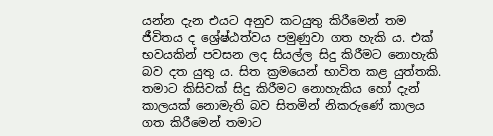යන්න දැන එයට අනුව කටයුතු කිරීමෙන් තම ජීවිතය ද ශ්‍රේෂ්ඨත්වය පමුණුවා ගත හැකි ය. එක් භවයකින් පවසන ලද සියල්ල සිදු කිරීමට නොහැකි බව දත යුතු ය. සිත ක්‍රමයෙන් භාවිත කළ යුත්තකි. තමාට කිසිවක් සිදු කිරීමට නොහැකිය හෝ දැන් කාලයක් නොමැති බව සිතමින් නිකරුණේ කාලය ගත කිරීමෙන් තමාට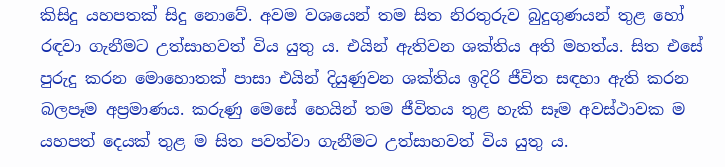කිසිදු යහපතක් සිදු නොවේ. අවම වශයෙන් තම සිත නිරතුරුව බුදුගුණයන් තුළ හෝ රඳවා ගැනීමට උත්සාහවත් විය යුතු ය. එයින් ඇතිවන ශක්තිය අති මහත්ය. සිත එසේ පුරුදු කරන මොහොතක් පාසා එයින් දියුණුවන ශක්තිය ඉදිරි ජීවිත සඳහා ඇති කරන බලපෑම අප්‍රමාණය. කරුණු මෙසේ හෙයින් තම ජීවිතය තුළ හැකි සෑම අවස්ථාවක ම යහපත් දෙයක් තුළ ම සිත පවත්වා ගැනීමට උත්සාහවත් විය යුතු ය.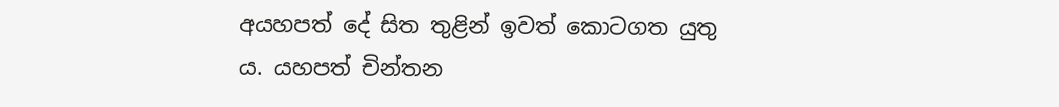අයහපත් දේ සිත තුළින් ඉවත් කොටගත යුතු ය. යහපත් චින්තන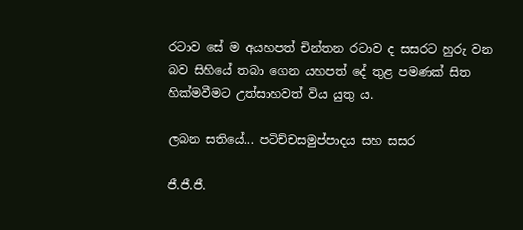රටාව සේ ම අයහපත් චින්තන රටාව ද සසරට හුරු වන බව සිහියේ තබා ගෙන යහපත් දේ තුළ පමණක් සිත හික්මවීමට උත්සාහවත් විය යුතු ය.

ලබන සතියේ... පටිච්චසමුප්පාදය සහ සසර

ජී.ජී.ජී.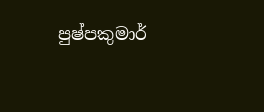පුෂ්පකුමාර්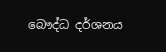බෞද්ධ දර්ශනය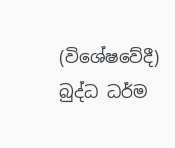(විශේෂවේදී) බුද්ධ ධර්ම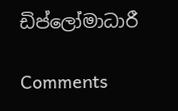ඩිප්ලෝමාධාරී

Comments